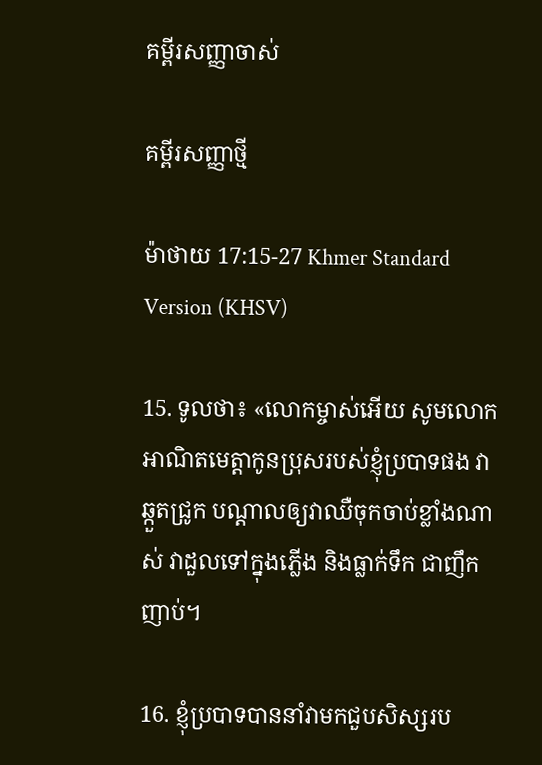គម្ពីរសញ្ញាចាស់

គម្ពីរសញ្ញាថ្មី

ម៉ាថាយ 17:15-27 Khmer Standard Version (KHSV)

15. ទូលថា៖ «លោកម្ចាស់អើយ សូមលោកអាណិតមេត្តាកូនប្រុសរបស់ខ្ញុំប្របាទផង វាឆ្កួតជ្រូក បណ្ដាលឲ្យវាឈឺចុកចាប់ខ្លាំងណាស់ វាដួលទៅក្នុងភ្លើង និងធ្លាក់ទឹក ជាញឹកញាប់។

16. ខ្ញុំប្របាទបាននាំវាមកជួបសិស្សរប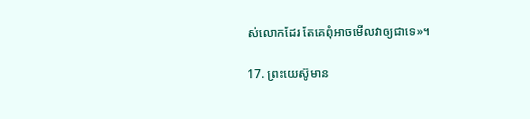ស់លោកដែរ តែគេពុំអាចមើលវាឲ្យជាទេ»។

17. ព្រះ‌យេស៊ូមាន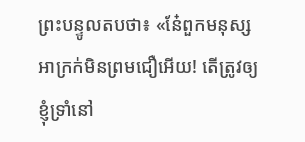ព្រះ‌បន្ទូលតបថា៖ «នែ៎ពួកមនុស្សអាក្រក់មិនព្រមជឿអើយ! តើត្រូវឲ្យខ្ញុំទ្រាំនៅ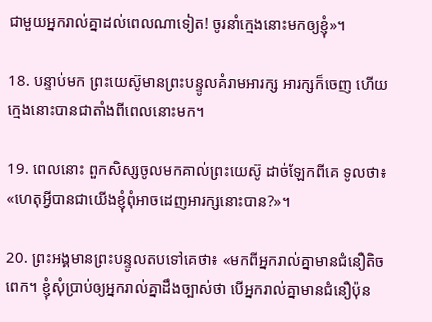ជាមួយអ្នករាល់គ្នាដល់ពេលណាទៀត! ចូរនាំក្មេងនោះមកឲ្យខ្ញុំ»។

18. បន្ទាប់មក ព្រះ‌យេស៊ូមានព្រះ‌បន្ទូលគំរាមអារក្ស អារក្សក៏ចេញ ហើយក្មេងនោះបានជាតាំងពីពេលនោះមក។

19. ពេលនោះ ពួកសិស្សចូលមកគាល់ព្រះ‌យេស៊ូ ដាច់ឡែកពីគេ ទូលថា៖ «ហេតុអ្វីបានជាយើងខ្ញុំពុំអាចដេញអារក្សនោះបាន?»។

20. ព្រះ‌អង្គមានព្រះ‌បន្ទូលតបទៅគេថា៖ «មកពីអ្នករាល់គ្នាមានជំនឿតិចពេក។ ខ្ញុំសុំប្រាប់ឲ្យអ្នករាល់គ្នាដឹងច្បាស់ថា បើអ្នករាល់គ្នាមានជំនឿប៉ុន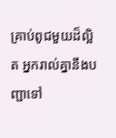គ្រាប់ពូជមួយដ៏ល្អិត អ្នករាល់គ្នានឹងបញ្ជាទៅ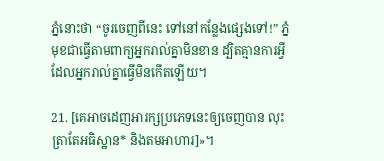ភ្នំនោះថា “ចូរចេញពីនេះ ទៅនៅកន្លែងផ្សេងទៅ!” ភ្នំមុខជាធ្វើតាមពាក្យអ្នករាល់គ្នាមិនខាន ដ្បិតគ្មានការអ្វីដែលអ្នករាល់គ្នាធ្វើមិនកើតឡើយ។

21. [គេអាចដេញអារក្សប្រភេទនេះឲ្យចេញបាន លុះត្រាតែអធិស្ឋាន* និងតមអាហារ]»។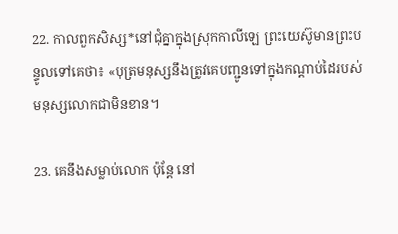22. កាលពួកសិស្ស*នៅជុំគ្នាក្នុងស្រុកកាលី‌ឡេ ព្រះ‌យេស៊ូមានព្រះ‌បន្ទូលទៅគេថា៖ «បុត្រមនុស្សនឹងត្រូវគេបញ្ជូនទៅក្នុងកណ្ដាប់ដៃរបស់មនុស្សលោកជាមិនខាន។

23. គេនឹងសម្លាប់លោក ប៉ុន្តែ នៅ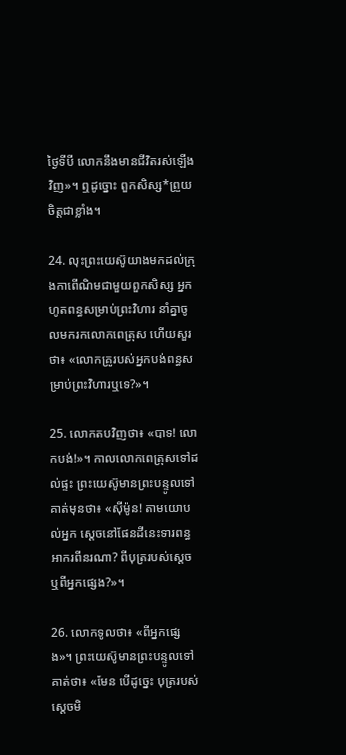ថ្ងៃទីបី លោកនឹងមានជីវិតរស់ឡើងវិញ»។ ឮដូច្នោះ ពួកសិស្ស*ព្រួយចិត្តជាខ្លាំង។

24. លុះព្រះ‌យេស៊ូយាងមកដល់ក្រុងកាពើ‌ណិមជាមួយពួកសិស្ស អ្នកហូតពន្ធសម្រាប់ព្រះ‌វិហារ នាំគ្នាចូលមករកលោកពេត្រុស ហើយសួរថា៖ «លោកគ្រូរបស់អ្នកបង់ពន្ធសម្រាប់ព្រះ‌វិហារឬទេ?»។

25. លោកតបវិញថា៖ «បាទ! លោកបង់!»។ កាលលោកពេត្រុសទៅដល់ផ្ទះ ព្រះ‌យេស៊ូមានព្រះ‌បន្ទូលទៅគាត់មុនថា៖ «ស៊ីម៉ូន! តាមយោបល់អ្នក ស្ដេចនៅផែន‌ដីនេះទារពន្ធអាករពីនរណា? ពីបុត្ររបស់ស្ដេច ឬពីអ្នកផ្សេង?»។

26. លោកទូលថា៖ «ពីអ្នកផ្សេង»។ ព្រះ‌យេស៊ូមានព្រះ‌បន្ទូលទៅគាត់ថា៖ «មែន បើដូច្នេះ បុត្ររបស់ស្ដេចមិ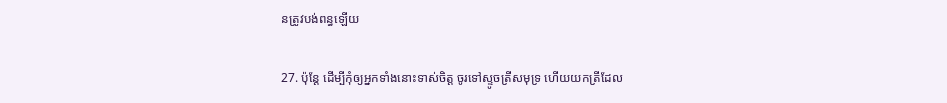នត្រូវបង់ពន្ធឡើយ

27. ប៉ុន្តែ ដើម្បីកុំឲ្យអ្នកទាំងនោះទាស់ចិត្ត ចូរទៅស្ទូចត្រីសមុទ្រ ហើយយកត្រីដែល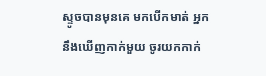ស្ទូចបានមុនគេ មកបើកមាត់ អ្នកនឹងឃើញកាក់មួយ ចូរយកកាក់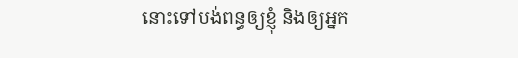នោះទៅបង់ពន្ធឲ្យខ្ញុំ និងឲ្យអ្នក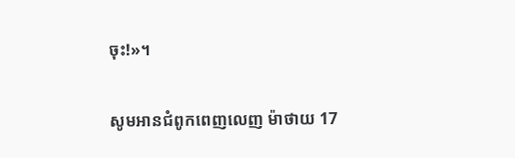ចុះ!»។

សូមអានជំពូកពេញលេញ ម៉ាថាយ 17